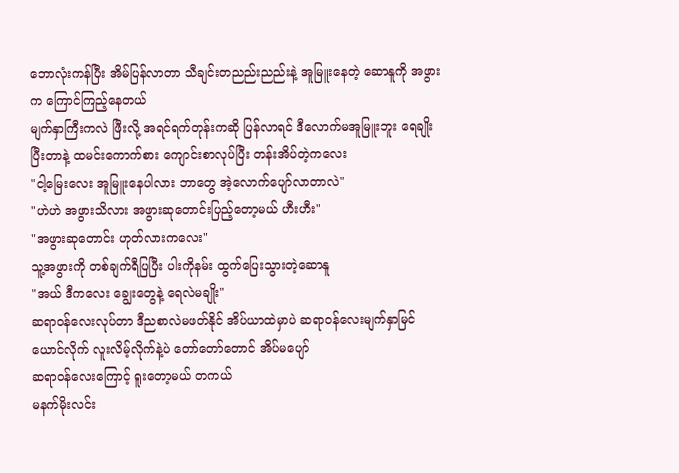ဘောလုံးကန်ပြီး အိမ်ပြန်လာတာ သီချင်းတညည်းညည်းနဲ့ အူမြူးနေတဲ့ ဆောနူကို အဖွားက ကြောင်ကြည့်နေတယ်
မျက်နှာကြီးကလဲ ဖြီးလို့ အရင်ရက်တုန်းကဆို ပြန်လာရင် ဒီလောက်မအူမြူးဘူး ရေချိုးပြီးတာနဲ့ ထမင်းကောက်စား ကျောင်းစာလုပ်ပြီး တန်းအိပ်တဲ့ကလေး
"ငါ့မြေးလေး အူမြူးနေပါလား ဘာတွေ အဲ့လောက်ပျော်လာတာလဲ"
"ဟဲဟဲ အဖွားသိလား အဖွားဆုတောင်းပြည့်တော့မယ် ဟီးဟီး"
"အဖွားဆုတောင်း ဟုတ်လားကလေး"
သူ့အဖွားကို တစ်ချက်ရီပြပြီး ပါးကိုနမ်း ထွက်ပြေးသွားတဲ့ဆောနူ
"အယ် ဒီကလေး ချွေးတွေနဲ့ ရေလဲမချိုး"
ဆရာ၀န်လေးလုပ်တာ ဒီညစာလဲမဖတ်နိုင် အိပ်ယာထဲမှာပဲ ဆရာ၀န်လေးမျက်နှာမြင်ယောင်လိုက် လူးလိမ့်လိုက်နဲ့ပဲ တော်တော်တောင် အိပ်မပျော်
ဆရာ၀န်လေးကြောင့် ရူးတော့မယ် တကယ်
မနက်မိုးလင်း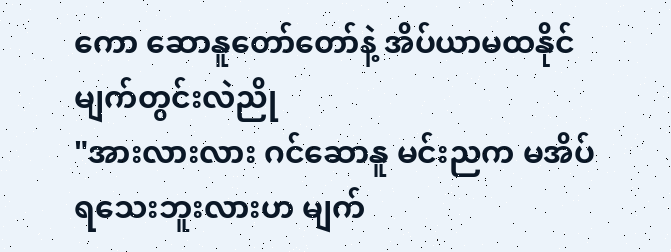ကော ဆောနူတော်တော်နဲ့ အိပ်ယာမထနိုင် မျက်တွင်းလဲညို
"အားလားလား ဂင်ဆောနူ မင်းညက မအိပ်ရသေးဘူးလားဟ မျက်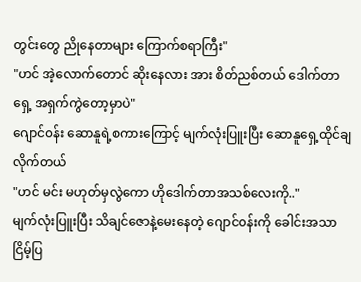တွင်းတွေ ညိုနေတာများ ကြောက်စရာကြီး"
"ဟင် အဲ့လောက်တောင် ဆိုးနေလား အား စိတ်ညစ်တယ် ဒေါက်တာရှေ့ အရှက်ကွဲတော့မှာပဲ"
ဂျောင်၀န်း ဆောနူရဲ့စကားကြောင့် မျက်လုံးပြူးပြီး ဆောနူရှေ့ထိုင်ချလိုက်တယ်
"ဟင် မင်း မဟုတ်မှလွဲကော ဟိုဒေါက်တာအသစ်လေးကို.."
မျက်လုံးပြူးပြီး သိချင်ဇောနဲ့မေးနေတဲ့ ဂျောင်၀န်းကို ခေါင်းအသာငြိမ့်ပြ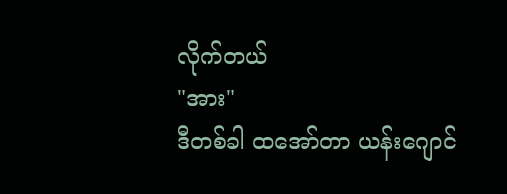လိုက်တယ်
"အား"
ဒီတစ်ခါ ထအော်တာ ယန်းဂျောင်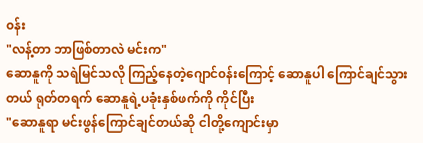၀န်း
"လန့်တာ ဘာဖြစ်တာလဲ မင်းက"
ဆောနူကို သရဲမြင်သလို ကြည့်နေတဲ့ဂျောင်၀န်းကြောင့် ဆောနူပါ ကြောင်ချင်သွားတယ် ရုတ်တရက် ဆောနူရဲ့ပခုံးနှစ်ဖက်ကို ကိုင်ပြီး
"ဆောနူရာ မင်းဖွန်ကြောင်ချင်တယ်ဆို ငါတို့ကျောင်းမှာ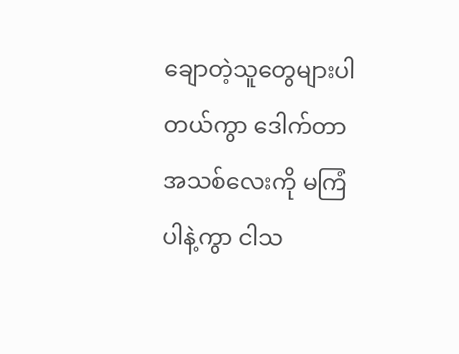ချောတဲ့သူတွေများပါတယ်ကွာ ဒေါက်တာအသစ်လေးကို မကြံပါနဲ့ကွာ ငါသ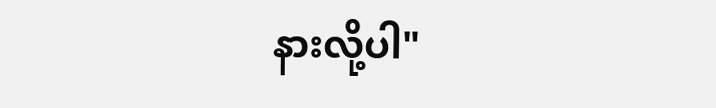နားလို့ပါ"